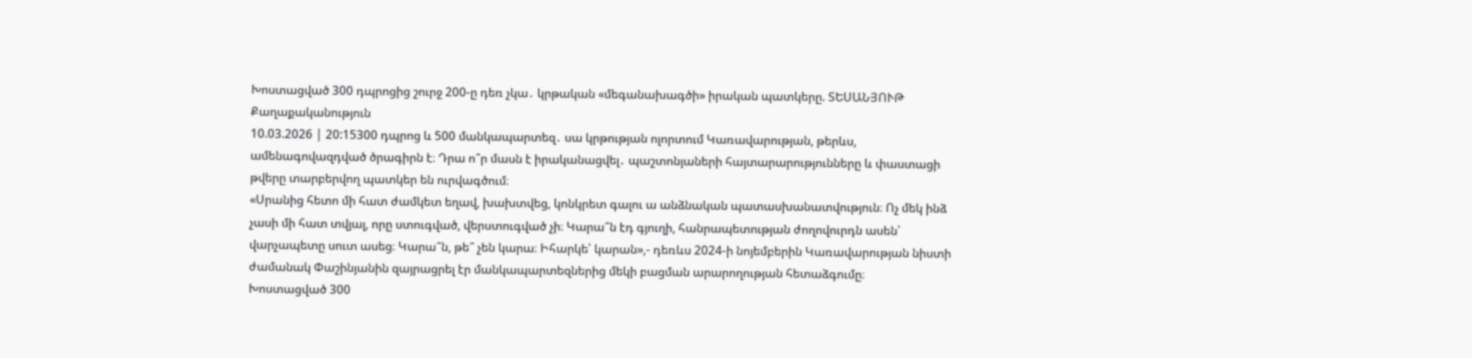Խոստացված 300 դպրոցից շուրջ 200-ը դեռ չկա․ կրթական «մեգանախագծի» իրական պատկերը. ՏԵՍԱՆՅՈՒԹ
Քաղաքականություն
10.03.2026 | 20:15300 դպրոց և 500 մանկապարտեզ․ սա կրթության ոլորտում Կառավարության, թերևս, ամենագովազդված ծրագիրն է։ Դրա ո՞ր մասն է իրականացվել․ պաշտոնյաների հայտարարությունները և փաստացի թվերը տարբերվող պատկեր են ուրվագծում։
«Սրանից հետո մի հատ ժամկետ եղավ, խախտվեց, կոնկրետ գալու ա անձնական պատասխանատվություն։ Ոչ մեկ ինձ չասի մի հատ տվյալ, որը ստուգված, վերստուգված չի։ Կարա՞ն էդ գյուղի, հանրապետության ժողովուրդն ասեն՝ վարչապետը սուտ ասեց։ Կարա՞ն, թե՞ չեն կարա։ Իհարկե՝ կարան»,- դեռևս 2024-ի նոյեմբերին Կառավարության նիստի ժամանակ Փաշինյանին զայրացրել էր մանկապարտեզներից մեկի բացման արարողության հետաձգումը։
Խոստացված 300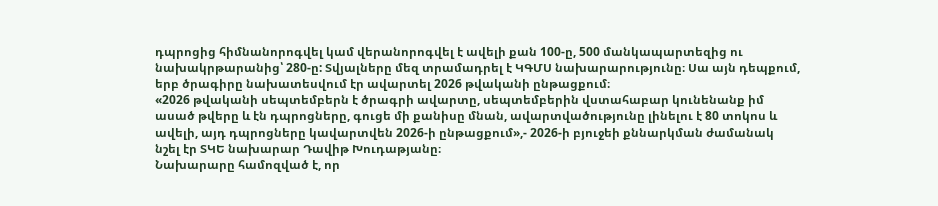դպրոցից հիմնանորոգվել կամ վերանորոգվել է ավելի քան 100-ը, 500 մանկապարտեզից ու նախակրթարանից՝ 280-ը: Տվյալները մեզ տրամադրել է ԿԳՄՍ նախարարությունը։ Սա այն դեպքում, երբ ծրագիրը նախատեսվում էր ավարտել 2026 թվականի ընթացքում։
«2026 թվականի սեպտեմբերն է ծրագրի ավարտը, սեպտեմբերին վստահաբար կունենանք իմ ասած թվերը և էն դպրոցները, գուցե մի քանիսը մնան, ավարտվածությունը լինելու է 80 տոկոս և ավելի, այդ դպրոցները կավարտվեն 2026-ի ընթացքում»,- 2026-ի բյուջեի քննարկման ժամանակ նշել էր ՏԿԵ նախարար Դավիթ Խուդաթյանը։
Նախարարը համոզված է, որ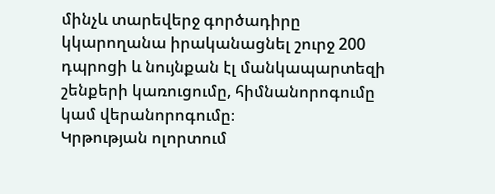մինչև տարեվերջ գործադիրը կկարողանա իրականացնել շուրջ 200 դպրոցի և նույնքան էլ մանկապարտեզի շենքերի կառուցումը, հիմնանորոգումը կամ վերանորոգումը։
Կրթության ոլորտում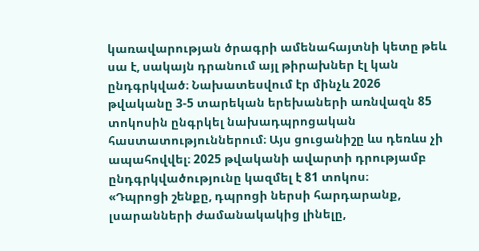կառավարության ծրագրի ամենահայտնի կետը թեև սա է, սակայն դրանում այլ թիրախներ էլ կան ընդգրկված։ Նախատեսվում էր մինչև 2026 թվականը 3-5 տարեկան երեխաների առնվազն 85 տոկոսին ընգրկել նախադպրոցական հաստատություններում։ Այս ցուցանիշը ևս դեռևս չի ապահովվել։ 2025 թվականի ավարտի դրությամբ ընդգրկվածությունը կազմել է 81 տոկոս։
«Դպրոցի շենքը, դպրոցի ներսի հարդարանք, լսարանների ժամանակակից լինելը,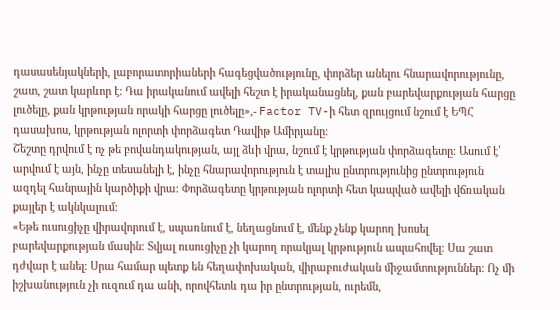դասասենյակների, լաբորատորիաների հագեցվածությունը, փորձեր անելու հնարավորությունը, շատ, շատ կարևոր է։ Դա իրականում ավելի հեշտ է իրականացնել, քան բարեվարքության հարցը լուծելը, քան կրթության որակի հարցը լուծելը»,- Factor TV-ի հետ զրույցում նշում է ԵՊՀ դասախոս, կրթության ոլորտի փորձագետ Դավիթ Ամիրյանը։
Շեշտը դրվում է ոչ թե բովանդակության, այլ ձևի վրա, նշում է կրթության փորձագետը։ Ասում է՝ արվում է այն, ինչը տեսանելի է, ինչը հնարավորություն է տալիս ընտրությունից ընտրություն ազդել հանրային կարծիքի վրա։ Փորձագետը կրթության ոլորտի հետ կապված ավելի վճռական քայլեր է ակնկալում։
«Եթե ուսուցիչը վիրավորում է, սպառնում է, նեղացնում է, մենք չենք կարող խոսել բարեվարքության մասին։ Տվյալ ուսուցիչը չի կարող որակյալ կրթություն ապահովել։ Սա շատ դժվար է անել։ Սրա համար պետք են հեղափոխական, վիրաբուժական միջամտություններ։ Ոչ մի իշխանություն չի ուզում դա անի, որովհետև դա իր ընտրության, ուրեմն,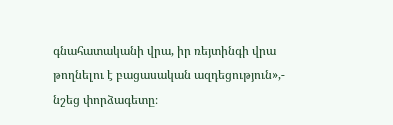գնահատականի վրա, իր ռեյտինգի վրա թողնելու է բացասական ազդեցություն»,- նշեց փորձագետը։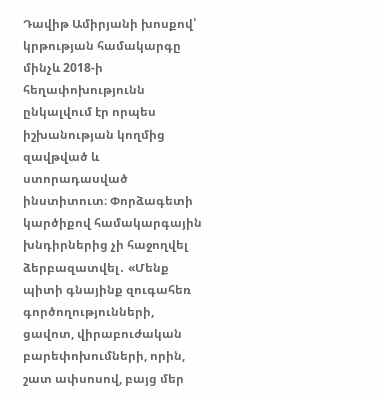Դավիթ Ամիրյանի խոսքով՝ կրթության համակարգը մինչև 2018-ի հեղափոխությունն ընկալվում էր որպես իշխանության կողմից զավթված և ստորադասված ինստիտուտ։ Փորձագետի կարծիքով համակարգային խնդիրներից չի հաջողվել ձերբազատվել․ «Մենք պիտի գնայինք զուգահեռ գործողությունների, ցավոտ, վիրաբուժական բարեփոխումների, որին, շատ ափսոսով, բայց մեր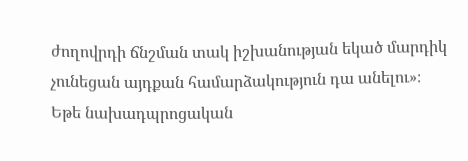ժողովրդի ճնշման տակ իշխանության եկած մարդիկ չունեցան այդքան համարձակություն դա անելու»։
Եթե նախադպրոցական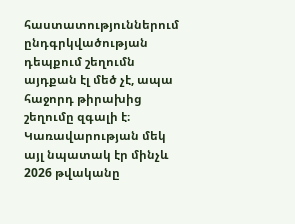հաստատություններում ընդգրկվածության դեպքում շեղումն այդքան էլ մեծ չէ, ապա հաջորդ թիրախից շեղումը զգալի է։ Կառավարության մեկ այլ նպատակ էր մինչև 2026 թվականը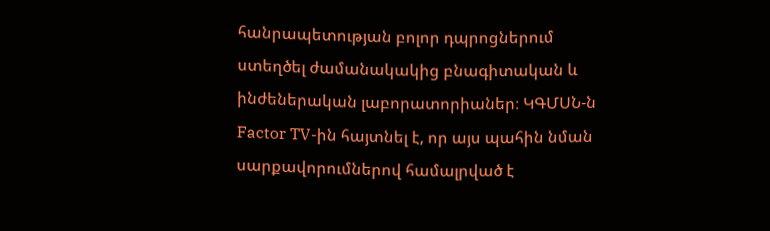հանրապետության բոլոր դպրոցներում ստեղծել ժամանակակից բնագիտական և ինժեներական լաբորատորիաներ։ ԿԳՄՍՆ-ն Factor TV-ին հայտնել է, որ այս պահին նման սարքավորումներով համալրված է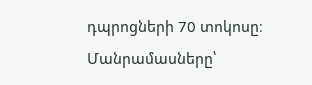դպրոցների 70 տոկոսը։
Մանրամասները՝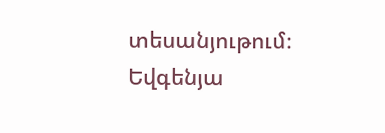տեսանյութում։
Եվգենյա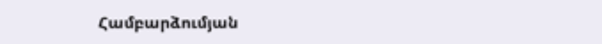Համբարձումյան